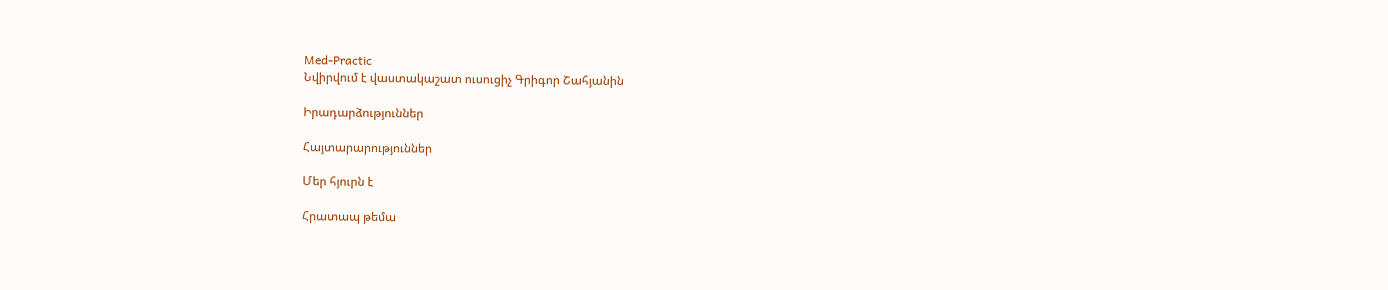Med-Practic
Նվիրվում է վաստակաշատ ուսուցիչ Գրիգոր Շահյանին

Իրադարձություններ

Հայտարարություններ

Մեր հյուրն է

Հրատապ թեմա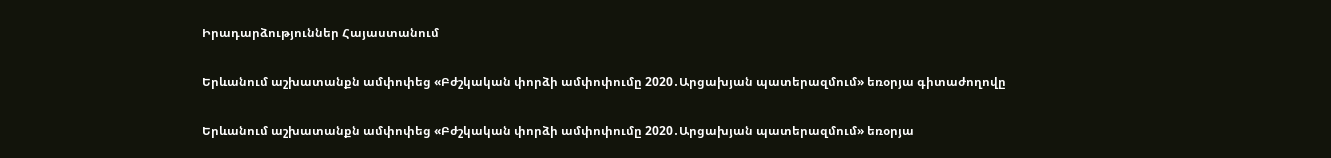Իրադարձություններ Հայաստանում

Երևանում աշխատանքն ամփոփեց «Բժշկական փորձի ամփոփումը 2020․Արցախյան պատերազմում» եռօրյա գիտաժողովը

Երևանում աշխատանքն ամփոփեց «Բժշկական փորձի ամփոփումը 2020․Արցախյան պատերազմում» եռօրյա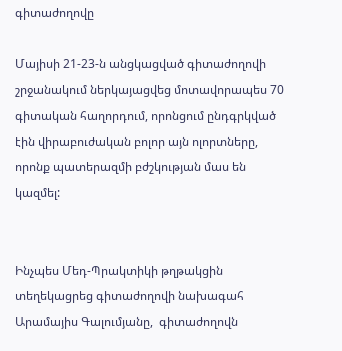գիտաժողովը

Մայիսի 21-23-ն անցկացված գիտաժողովի շրջանակում ներկայացվեց մոտավորապես 70 գիտական հաղորդում, որոնցում ընդգրկված էին վիրաբուժական բոլոր այն ոլորտները, որոնք պատերազմի բժշկության մաս են կազմել:


Ինչպես Մեդ-Պրակտիկի թղթակցին տեղեկացրեց գիտաժողովի նախագահ Արամայիս Գալումյանը,  գիտաժողովն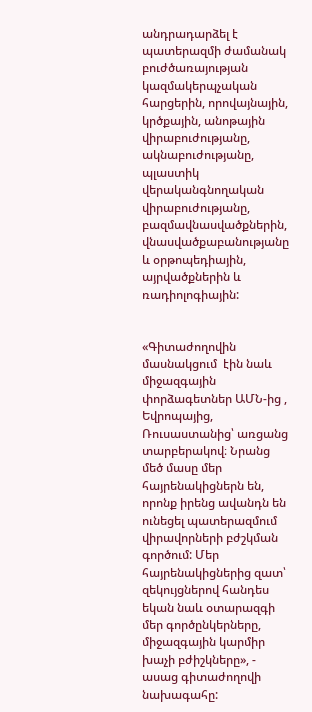անդրադարձել է պատերազմի ժամանակ բուժծառայության կազմակերպչական հարցերին, որովայնային, կրծքային, անոթային վիրաբուժությանը, ակնաբուժությանը, պլաստիկ վերականգնողական վիրաբուժությանը, բազմավնասվածքներին, վնասվածքաբանությանը և օրթոպեդիային,  այրվածքներին և ռադիոլոգիային:


«Գիտաժողովին մասնակցում  էին նաև միջազգային փորձագետներ ԱՄՆ-ից , Եվրոպայից, Ռուսաստանից՝ առցանց տարբերակով։ Նրանց մեծ մասը մեր հայրենակիցներն են, որոնք իրենց ավանդն են ունեցել պատերազմում վիրավորների բժշկման գործում: Մեր հայրենակիցներից զատ՝ զեկույցներով հանդես եկան նաև օտարազգի մեր գործընկերները, միջազգային կարմիր խաչի բժիշկները», - ասաց գիտաժողովի նախագահը: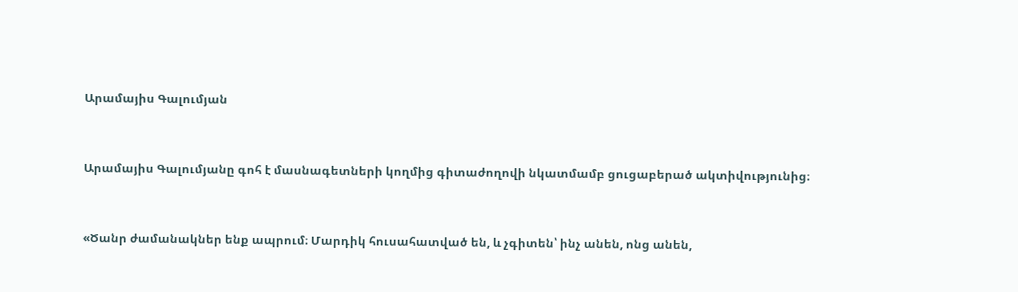Արամայիս Գալումյան


Արամայիս Գալումյանը գոհ է մասնագետների կողմից գիտաժողովի նկատմամբ ցուցաբերած ակտիվությունից։


«Ծանր ժամանակներ ենք ապրում։ Մարդիկ հուսահատված են, և չգիտեն՝ ինչ անեն, ոնց անեն,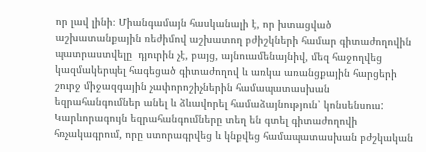որ լավ լինի։ Միանգամայն հասկանալի է, որ խտացված աշխատանքային ռեժիմով աշխատող բժիշկների համար գիտաժողովին պատրաստվելը  դյուրին չէ, բայց, այնուամենայնիվ, մեզ հաջողվեց կազմակերպել հագեցած գիտաժողով և առկա առանցքային հարցերի շուրջ միջազգային չափորոշիչներին համապատասխան  եզրահանգումներ անել և ձևավորել համաձայնություն՝ կոնսենսուս: Կարևորագույն եզրահանգումները տեղ են գտել գիտաժողովի հռչակագրում, որը ստորագրվեց և կնքվեց համապատասխան բժշկական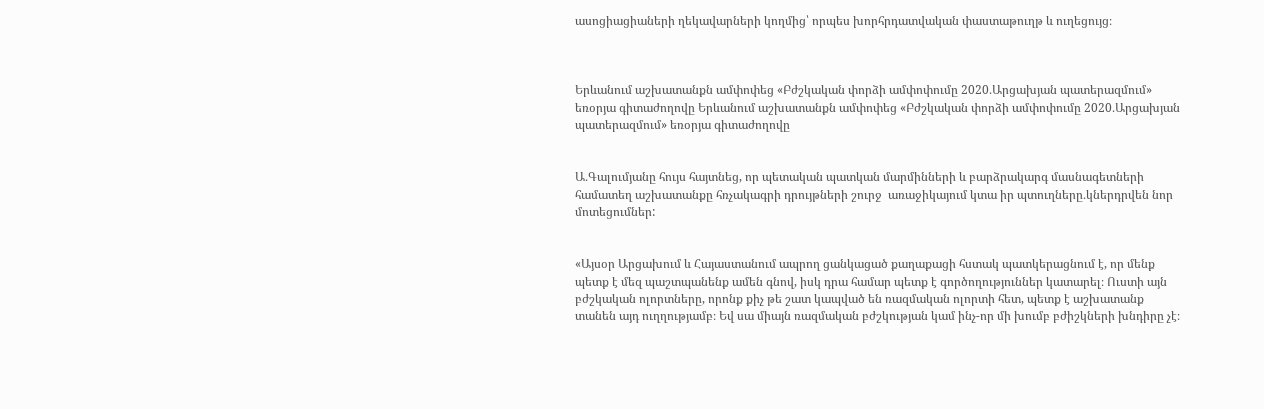ասոցիացիաների ղեկավարների կողմից՝ որպես խորհրդատվական փաստաթուղթ և ուղեցույց։



Երևանում աշխատանքն ամփոփեց «Բժշկական փորձի ամփոփումը 2020․Արցախյան պատերազմում» եռօրյա գիտաժողովը Երևանում աշխատանքն ամփոփեց «Բժշկական փորձի ամփոփումը 2020․Արցախյան պատերազմում» եռօրյա գիտաժողովը


Ա․Գալումյանը հույս հայտնեց, որ պետական պատկան մարմինների և բարձրակարգ մասնագետների համատեղ աշխատանքը հռչակագրի դրույթների շուրջ  առաջիկայում կտա իր պտուղները․կներդրվեն նոր մոտեցումներ:


«Այսօր Արցախում և Հայաստանում ապրող ցանկացած քաղաքացի հստակ պատկերացնում է, որ մենք պետք է մեզ պաշտպանենք ամեն գնով, իսկ դրա համար պետք է գործողություններ կատարել։ Ուստի այն բժշկական ոլորտները, որոնք քիչ թե շատ կապված են ռազմական ոլորտի հետ, պետք է աշխատանք տանեն այդ ուղղությամբ։ Եվ սա միայն ռազմական բժշկության կամ ինչ-որ մի խումբ բժիշկների խնդիրը չէ։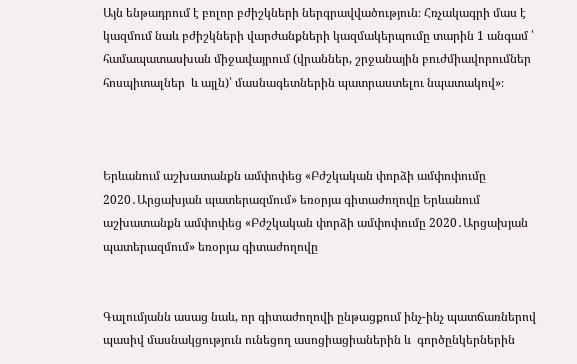Այն ենթադրում է բոլոր բժիշկների ներգրավվածություն։ Հռչակագրի մաս է կազմում նաև բժիշկների վարժանքների կազմակերպումը տարին 1 անգամ ՝ համապատասխան միջավայրում (վրաններ, շրջանային բուժմիավորումներ հոսպիտալներ  և այլն)՝ մասնագետներին պատրաստելու նպատակով»։



Երևանում աշխատանքն ամփոփեց «Բժշկական փորձի ամփոփումը 2020․Արցախյան պատերազմում» եռօրյա գիտաժողովը Երևանում աշխատանքն ամփոփեց «Բժշկական փորձի ամփոփումը 2020․Արցախյան պատերազմում» եռօրյա գիտաժողովը


Գալումյանն ասաց նաև, որ գիտաժողովի ընթացքում ինչ-ինչ պատճառներով պասիվ մասնակցություն ունեցող ասոցիացիաներին և  գործընկերներին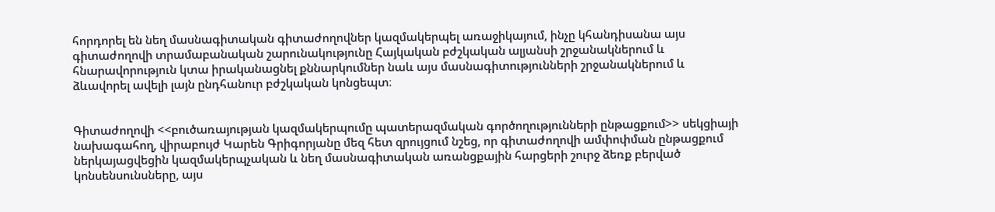հորդորել են նեղ մասնագիտական գիտաժողովներ կազմակերպել առաջիկայում, ինչը կհանդիսանա այս գիտաժողովի տրամաբանական շարունակությունը Հայկական բժշկական ալյանսի շրջանակներում և  հնարավորություն կտա իրականացնել քննարկումներ նաև այս մասնագիտությունների շրջանակներում և ձևավորել ավելի լայն ընդհանուր բժշկական կոնցեպտ։


Գիտաժողովի <<բուծառայության կազմակերպումը պատերազմական գործողությունների ընթացքում>> սեկցիայի նախագահող, վիրաբույժ Կարեն Գրիգորյանը մեզ հետ զրույցում նշեց, որ գիտաժողովի ամփոփման ընթացքում ներկայացվեցին կազմակերպչական և նեղ մասնագիտական առանցքային հարցերի շուրջ ձեռք բերված կոնսենսունսները, այս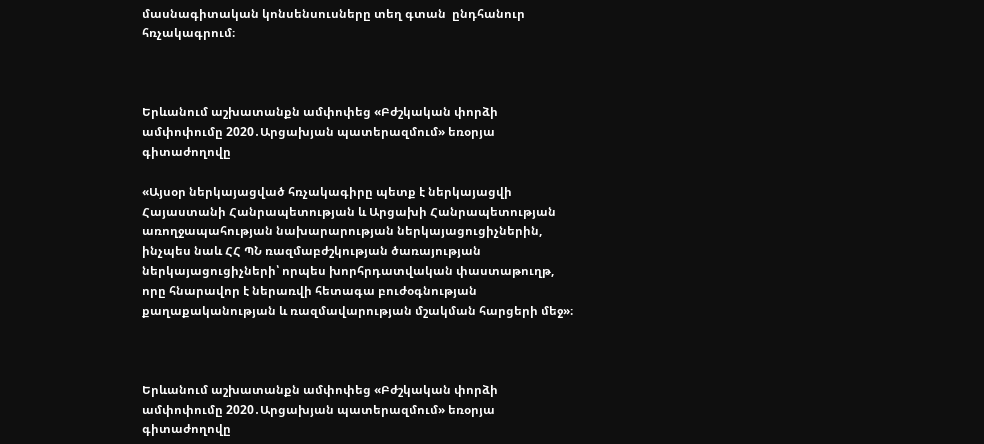մասնագիտական կոնսենսուսները տեղ գտան  ընդհանուր հռչակագրում։



Երևանում աշխատանքն ամփոփեց «Բժշկական փորձի ամփոփումը 2020․Արցախյան պատերազմում» եռօրյա գիտաժողովը

«Այսօր ներկայացված հռչակագիրը պետք է ներկայացվի Հայաստանի Հանրապետության և Արցախի Հանրապետության առողջապահության նախարարության ներկայացուցիչներին, ինչպես նաև ՀՀ ՊՆ ռազմաբժշկության ծառայության ներկայացուցիչների՝ որպես խորհրդատվական փաստաթուղթ, որը հնարավոր է ներառվի հետագա բուժօգնության քաղաքականության և ռազմավարության մշակման հարցերի մեջ»։



Երևանում աշխատանքն ամփոփեց «Բժշկական փորձի ամփոփումը 2020․Արցախյան պատերազմում» եռօրյա գիտաժողովը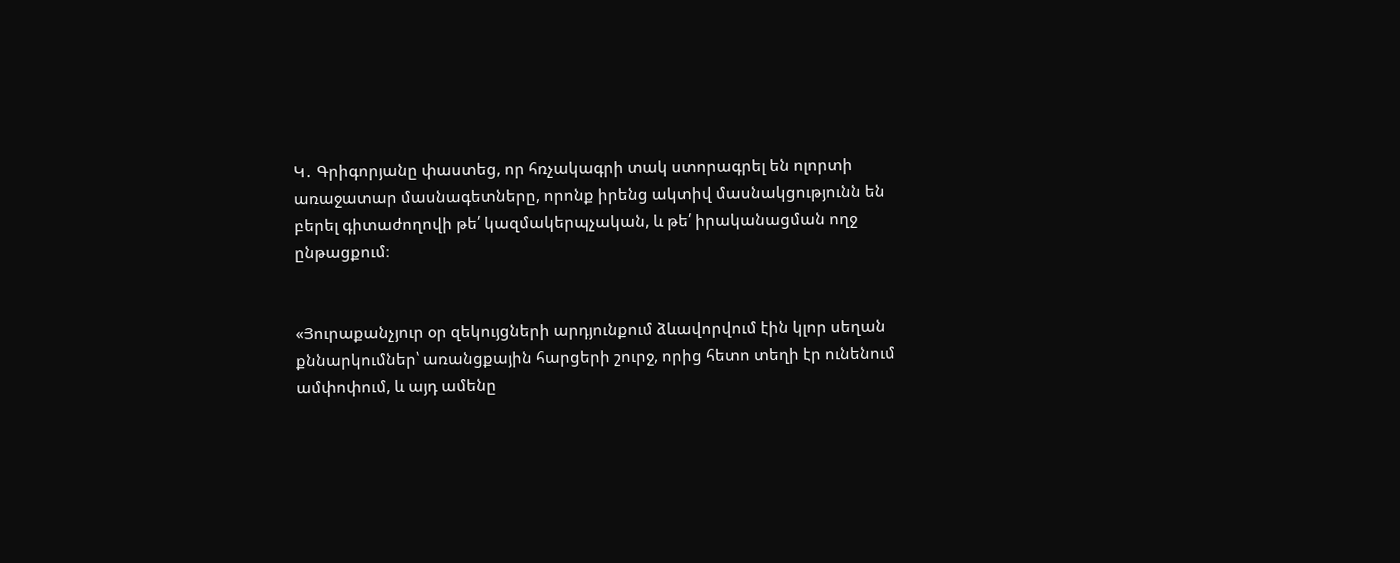Կ․ Գրիգորյանը փաստեց, որ հռչակագրի տակ ստորագրել են ոլորտի առաջատար մասնագետները, որոնք իրենց ակտիվ մասնակցությունն են բերել գիտաժողովի թե՛ կազմակերպչական, և թե՛ իրականացման ողջ ընթացքում։


«Յուրաքանչյուր օր զեկույցների արդյունքում ձևավորվում էին կլոր սեղան քննարկումներ՝ առանցքային հարցերի շուրջ, որից հետո տեղի էր ունենում ամփոփում, և այդ ամենը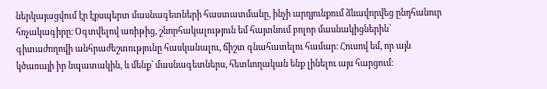ներկայացվում էր էքսպերտ մասնագետների հաստատմանը, ինչի արդյունքում ձևավորվեց ընդհանուր հռչակագիրը։ Օգտվելով առիթից, շնորհակալություն եմ հայտնում բոլոր մասնակիցներին՝ գիտաժողովի անհրաժեշտությունը հասկանալու, ճիշտ գնահատելու համար։ Հուսով եմ, որ այն կծառայի իր նպատակին, և մենք՝ մասնագետներս, հետևողական ենք լինելու այս հարցում։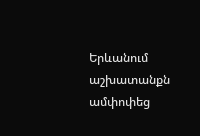Երևանում աշխատանքն ամփոփեց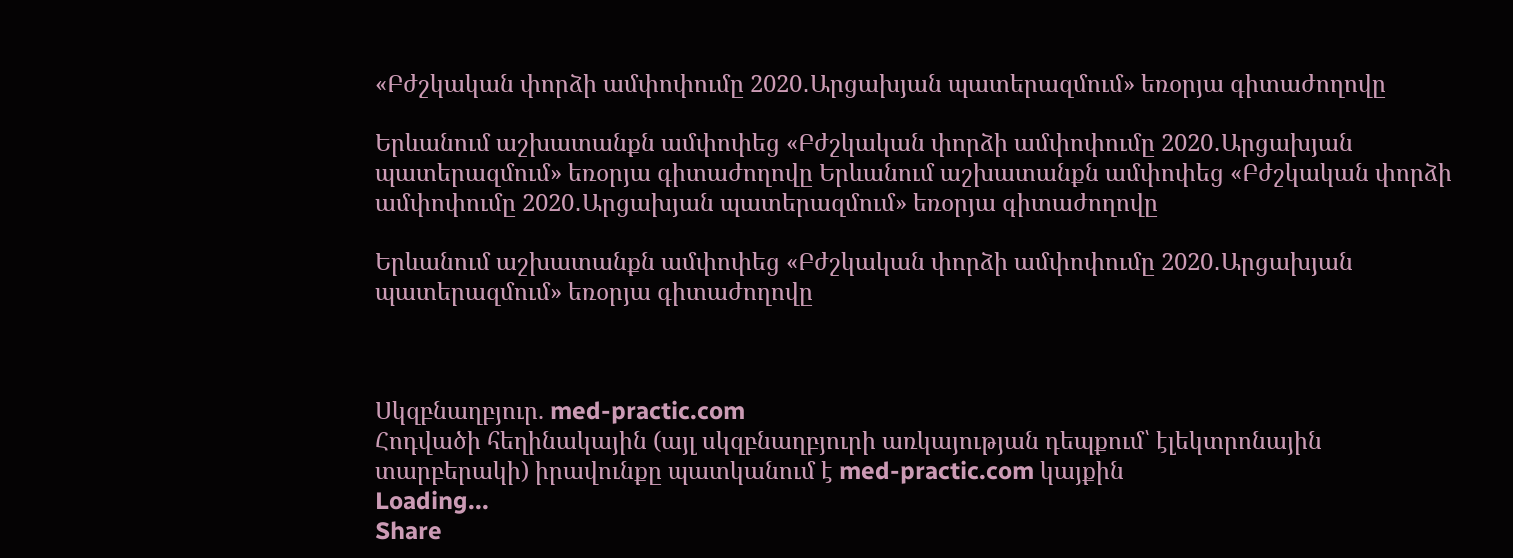«Բժշկական փորձի ամփոփումը 2020․Արցախյան պատերազմում» եռօրյա գիտաժողովը

Երևանում աշխատանքն ամփոփեց «Բժշկական փորձի ամփոփումը 2020․Արցախյան պատերազմում» եռօրյա գիտաժողովը Երևանում աշխատանքն ամփոփեց «Բժշկական փորձի ամփոփումը 2020․Արցախյան պատերազմում» եռօրյա գիտաժողովը

Երևանում աշխատանքն ամփոփեց «Բժշկական փորձի ամփոփումը 2020․Արցախյան պատերազմում» եռօրյա գիտաժողովը



Սկզբնաղբյուր. med-practic.com
Հոդվածի հեղինակային (այլ սկզբնաղբյուրի առկայության դեպքում՝ էլեկտրոնային տարբերակի) իրավունքը պատկանում է med-practic.com կայքին
Loading...
Share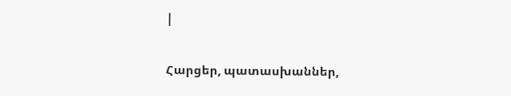|

Հարցեր, պատասխաններ,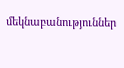մեկնաբանություններ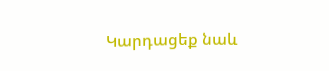Կարդացեք նաև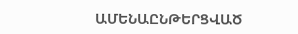ԱՄԵՆԱԸՆԹԵՐՑՎԱԾ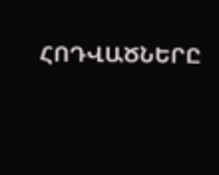ՀՈԴՎԱԾՆԵՐԸ